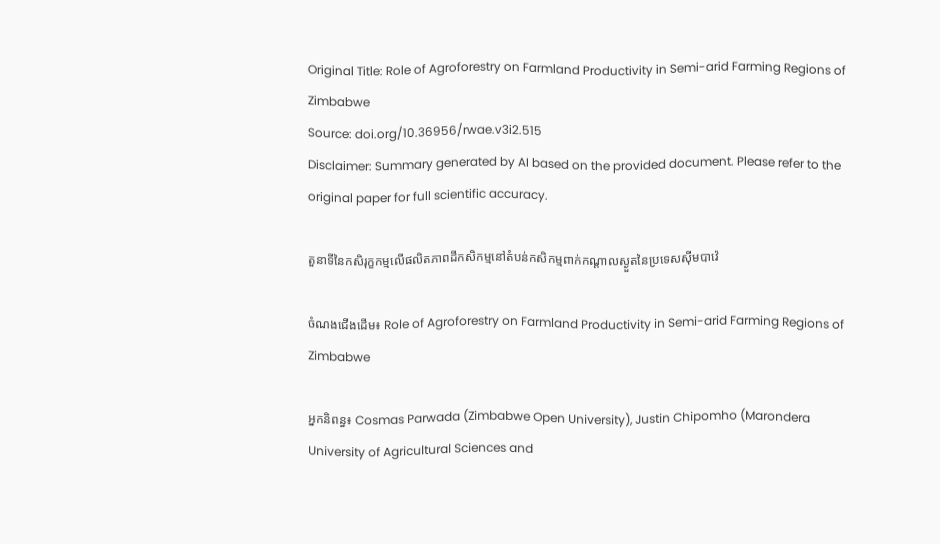Original Title: Role of Agroforestry on Farmland Productivity in Semi-arid Farming Regions of Zimbabwe
Source: doi.org/10.36956/rwae.v3i2.515
Disclaimer: Summary generated by AI based on the provided document. Please refer to the original paper for full scientific accuracy.

តួនាទីនៃកសិរុក្ខកម្មលើផលិតភាពដីកសិកម្មនៅតំបន់កសិកម្មពាក់កណ្តាលស្ងួតនៃប្រទេសស៊ីមបាវ៉េ

ចំណងជើងដើម៖ Role of Agroforestry on Farmland Productivity in Semi-arid Farming Regions of Zimbabwe

អ្នកនិពន្ធ៖ Cosmas Parwada (Zimbabwe Open University), Justin Chipomho (Marondera University of Agricultural Sciences and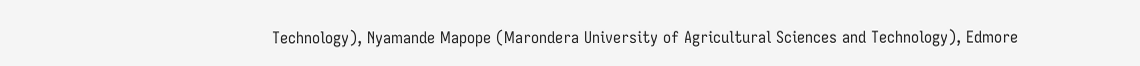Technology), Nyamande Mapope (Marondera University of Agricultural Sciences and Technology), Edmore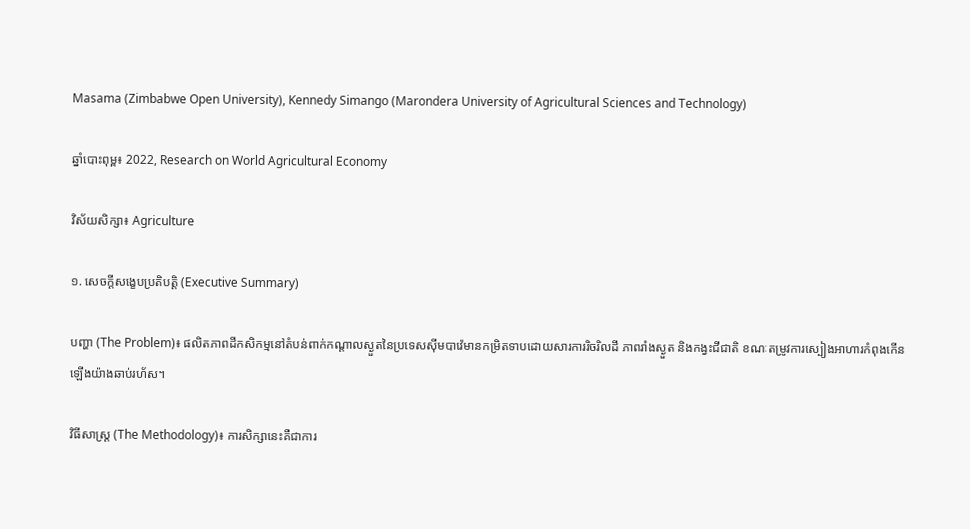Masama (Zimbabwe Open University), Kennedy Simango (Marondera University of Agricultural Sciences and Technology)

ឆ្នាំបោះពុម្ព៖ 2022, Research on World Agricultural Economy

វិស័យសិក្សា៖ Agriculture

១. សេចក្តីសង្ខេបប្រតិបត្តិ (Executive Summary)

បញ្ហា (The Problem)៖ ផលិតភាពដីកសិកម្មនៅតំបន់ពាក់កណ្តាលស្ងួតនៃប្រទេសស៊ីមបាវ៉េមានកម្រិតទាបដោយសារការរិចរិលដី ភាពរាំងស្ងួត និងកង្វះជីជាតិ ខណៈតម្រូវការស្បៀងអាហារកំពុងកើនឡើងយ៉ាងឆាប់រហ័ស។

វិធីសាស្ត្រ (The Methodology)៖ ការសិក្សានេះគឺជាការ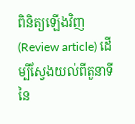ពិនិត្យឡើងវិញ (Review article) ដើម្បីស្វែងយល់ពីតួនាទីនៃ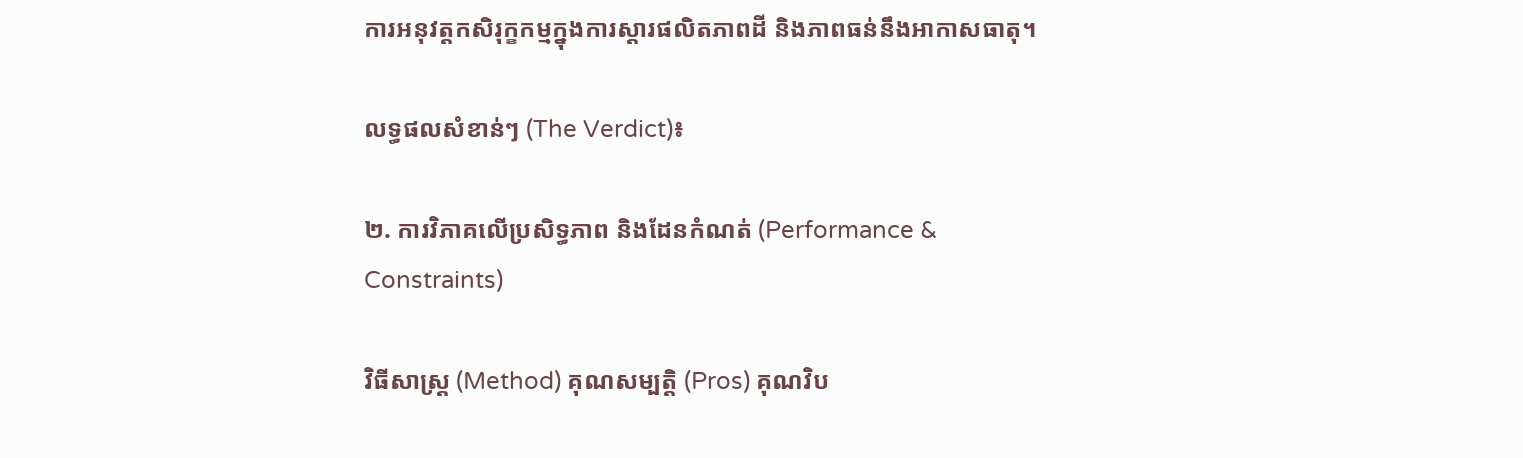ការអនុវត្តកសិរុក្ខកម្មក្នុងការស្តារផលិតភាពដី និងភាពធន់នឹងអាកាសធាតុ។

លទ្ធផលសំខាន់ៗ (The Verdict)៖

២. ការវិភាគលើប្រសិទ្ធភាព និងដែនកំណត់ (Performance & Constraints)

វិធីសាស្ត្រ (Method) គុណសម្បត្តិ (Pros) គុណវិប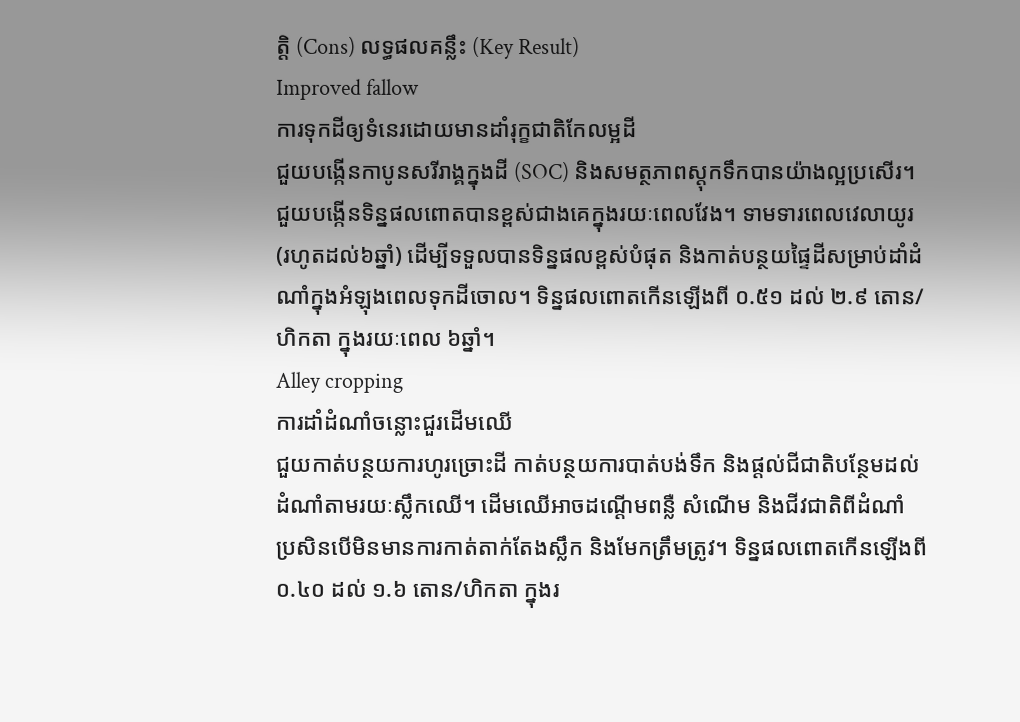ត្តិ (Cons) លទ្ធផលគន្លឹះ (Key Result)
Improved fallow
ការទុកដីឲ្យទំនេរដោយមានដាំរុក្ខជាតិកែលម្អដី
ជួយបង្កើនកាបូនសរីរាង្គក្នុងដី (SOC) និងសមត្ថភាពស្តុកទឹកបានយ៉ាងល្អប្រសើរ។ ជួយបង្កើនទិន្នផលពោតបានខ្ពស់ជាងគេក្នុងរយៈពេលវែង។ ទាមទារពេលវេលាយូរ (រហូតដល់៦ឆ្នាំ) ដើម្បីទទួលបានទិន្នផលខ្ពស់បំផុត និងកាត់បន្ថយផ្ទៃដីសម្រាប់ដាំដំណាំក្នុងអំឡុងពេលទុកដីចោល។ ទិន្នផលពោតកើនឡើងពី ០.៥១ ដល់ ២.៩ តោន/ហិកតា ក្នុងរយៈពេល ៦ឆ្នាំ។
Alley cropping
ការដាំដំណាំចន្លោះជួរដើមឈើ
ជួយកាត់បន្ថយការហូរច្រោះដី កាត់បន្ថយការបាត់បង់ទឹក និងផ្តល់ជីជាតិបន្ថែមដល់ដំណាំតាមរយៈស្លឹកឈើ។ ដើមឈើអាចដណ្តើមពន្លឺ សំណើម និងជីវជាតិពីដំណាំ ប្រសិនបើមិនមានការកាត់តាក់តែងស្លឹក និងមែកត្រឹមត្រូវ។ ទិន្នផលពោតកើនឡើងពី ០.៤០ ដល់ ១.៦ តោន/ហិកតា ក្នុងរ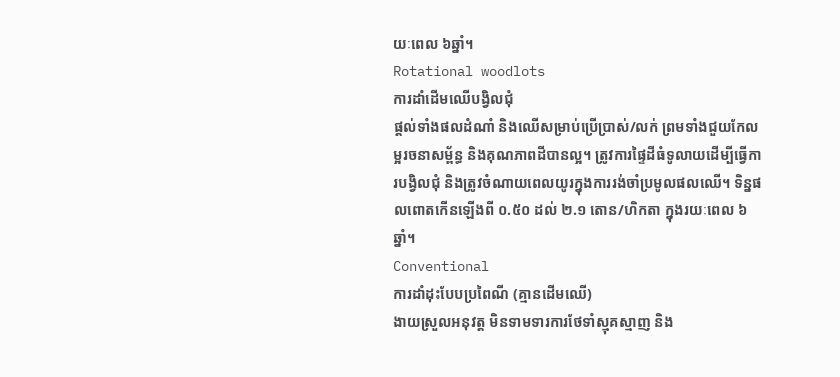យៈពេល ៦ឆ្នាំ។
Rotational woodlots
ការដាំដើមឈើបង្វិលជុំ
ផ្តល់ទាំងផលដំណាំ និងឈើសម្រាប់ប្រើប្រាស់/លក់ ព្រមទាំងជួយកែលម្អរចនាសម្ព័ន្ធ និងគុណភាពដីបានល្អ។ ត្រូវការផ្ទៃដីធំទូលាយដើម្បីធ្វើការបង្វិលជុំ និងត្រូវចំណាយពេលយូរក្នុងការរង់ចាំប្រមូលផលឈើ។ ទិន្នផលពោតកើនឡើងពី ០.៥០ ដល់ ២.១ តោន/ហិកតា ក្នុងរយៈពេល ៦ឆ្នាំ។
Conventional
ការដាំដុះបែបប្រពៃណី (គ្មានដើមឈើ)
ងាយស្រួលអនុវត្ត មិនទាមទារការថែទាំស្មុគស្មាញ និង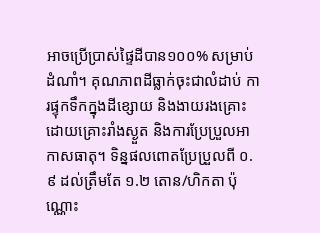អាចប្រើប្រាស់ផ្ទៃដីបាន១០០% សម្រាប់ដំណាំ។ គុណភាពដីធ្លាក់ចុះជាលំដាប់ ការផ្ទុកទឹកក្នុងដីខ្សោយ និងងាយរងគ្រោះដោយគ្រោះរាំងស្ងួត និងការប្រែប្រួលអាកាសធាតុ។ ទិន្នផលពោតប្រែប្រួលពី ០.៩ ដល់ត្រឹមតែ ១.២ តោន/ហិកតា ប៉ុណ្ណោះ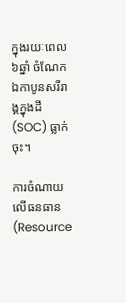ក្នុងរយៈពេល ៦ឆ្នាំ ចំណែកឯកាបូនសរីរាង្គក្នុងដី (SOC) ធ្លាក់ចុះ។

ការចំណាយលើធនធាន (Resource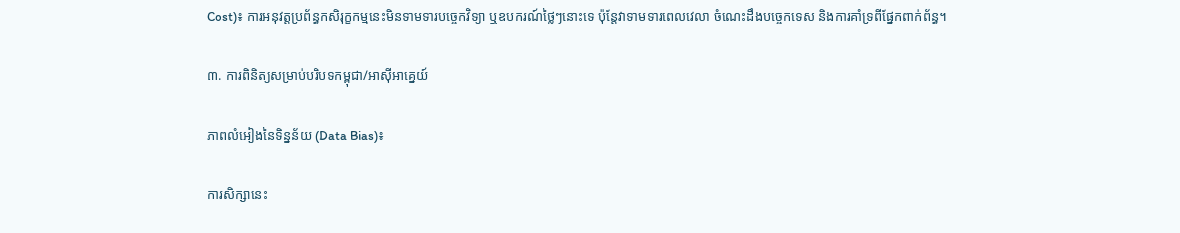Cost)៖ ការអនុវត្តប្រព័ន្ធកសិរុក្ខកម្មនេះមិនទាមទារបច្ចេកវិទ្យា ឬឧបករណ៍ថ្លៃៗនោះទេ ប៉ុន្តែវាទាមទារពេលវេលា ចំណេះដឹងបច្ចេកទេស និងការគាំទ្រពីផ្នែកពាក់ព័ន្ធ។

៣. ការពិនិត្យសម្រាប់បរិបទកម្ពុជា/អាស៊ីអាគ្នេយ៍

ភាពលំអៀងនៃទិន្នន័យ (Data Bias)៖

ការសិក្សានេះ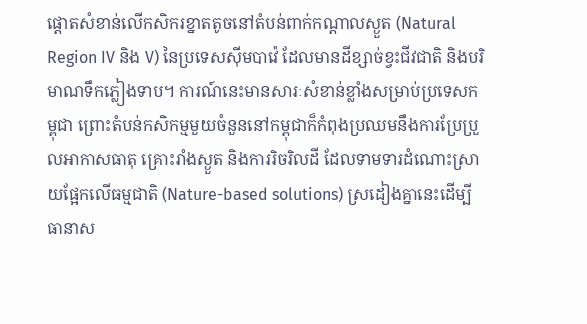ផ្តោតសំខាន់លើកសិករខ្នាតតូចនៅតំបន់ពាក់កណ្តាលស្ងួត (Natural Region IV និង V) នៃប្រទេសស៊ីមបាវ៉េ ដែលមានដីខ្សាច់ខ្វះជីវជាតិ និងបរិមាណទឹកភ្លៀងទាប។ ការណ៍នេះមានសារៈសំខាន់ខ្លាំងសម្រាប់ប្រទេសកម្ពុជា ព្រោះតំបន់កសិកម្មមួយចំនួននៅកម្ពុជាក៏កំពុងប្រឈមនឹងការប្រែប្រួលអាកាសធាតុ គ្រោះរាំងស្ងួត និងការរិចរិលដី ដែលទាមទារដំណោះស្រាយផ្អែកលើធម្មជាតិ (Nature-based solutions) ស្រដៀងគ្នានេះដើម្បីធានាស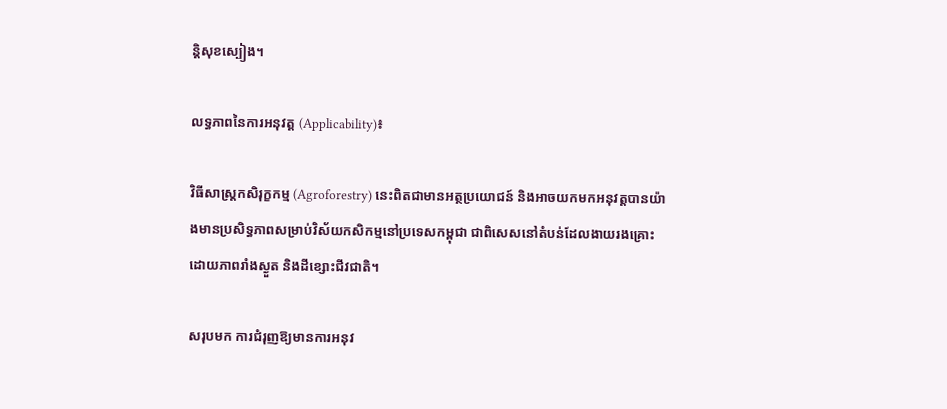ន្តិសុខស្បៀង។

លទ្ធភាពនៃការអនុវត្ត (Applicability)៖

វិធីសាស្ត្រកសិរុក្ខកម្ម (Agroforestry) នេះពិតជាមានអត្ថប្រយោជន៍ និងអាចយកមកអនុវត្តបានយ៉ាងមានប្រសិទ្ធភាពសម្រាប់វិស័យកសិកម្មនៅប្រទេសកម្ពុជា ជាពិសេសនៅតំបន់ដែលងាយរងគ្រោះដោយភាពរាំងស្ងួត និងដីខ្សោះជីវជាតិ។

សរុបមក ការជំរុញឱ្យមានការអនុវ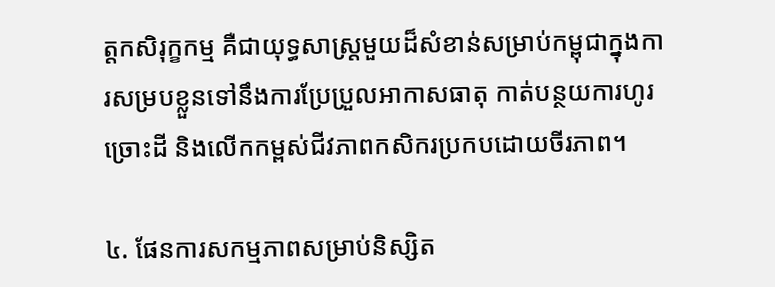ត្តកសិរុក្ខកម្ម គឺជាយុទ្ធសាស្ត្រមួយដ៏សំខាន់សម្រាប់កម្ពុជាក្នុងការសម្របខ្លួនទៅនឹងការប្រែប្រួលអាកាសធាតុ កាត់បន្ថយការហូរច្រោះដី និងលើកកម្ពស់ជីវភាពកសិករប្រកបដោយចីរភាព។

៤. ផែនការសកម្មភាពសម្រាប់និស្សិត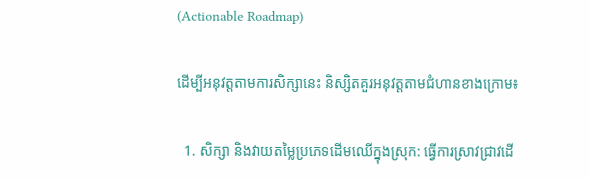(Actionable Roadmap)

ដើម្បីអនុវត្តតាមការសិក្សានេះ និស្សិតគួរអនុវត្តតាមជំហានខាងក្រោម៖

  1. សិក្សា និងវាយតម្លៃប្រភេទដើមឈើក្នុងស្រុក: ធ្វើការស្រាវជ្រាវដើ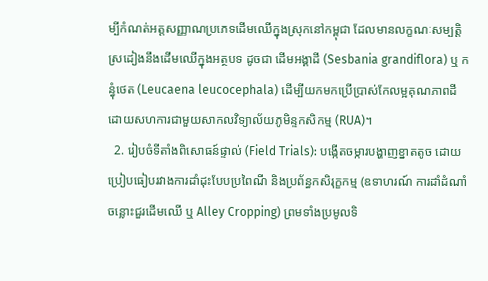ម្បីកំណត់អត្តសញ្ញាណប្រភេទដើមឈើក្នុងស្រុកនៅកម្ពុជា ដែលមានលក្ខណៈសម្បត្តិស្រដៀងនឹងដើមឈើក្នុងអត្ថបទ ដូចជា ដើមអង្គាដី (Sesbania grandiflora) ឬ កន្ធុំថេត (Leucaena leucocephala) ដើម្បីយកមកប្រើប្រាស់កែលម្អគុណភាពដី ដោយសហការជាមួយសាកលវិទ្យាល័យភូមិន្ទកសិកម្ម (RUA)។
  2. រៀបចំទីតាំងពិសោធន៍ផ្ទាល់ (Field Trials): បង្កើតចម្ការបង្ហាញខ្នាតតូច ដោយប្រៀបធៀបរវាងការដាំដុះបែបប្រពៃណី និងប្រព័ន្ធកសិរុក្ខកម្ម (ឧទាហរណ៍ ការដាំដំណាំចន្លោះជួរដើមឈើ ឬ Alley Cropping) ព្រមទាំងប្រមូលទិ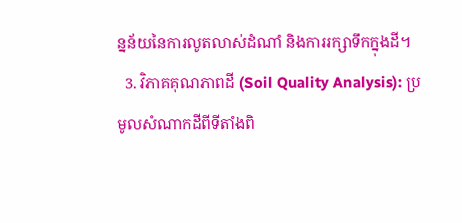ន្នន័យនៃការលូតលាស់ដំណាំ និងការរក្សាទឹកក្នុងដី។
  3. វិភាគគុណភាពដី (Soil Quality Analysis): ប្រមូលសំណាកដីពីទីតាំងពិ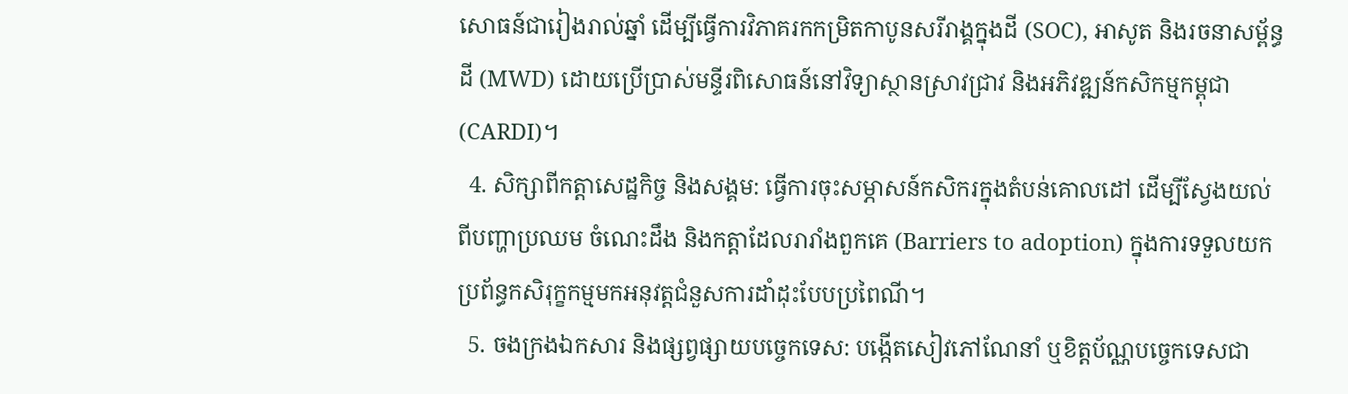សោធន៍ជារៀងរាល់ឆ្នាំ ដើម្បីធ្វើការវិភាគរកកម្រិតកាបូនសរីរាង្គក្នុងដី (SOC), អាសូត និងរចនាសម្ព័ន្ធដី (MWD) ដោយប្រើប្រាស់មន្ទីរពិសោធន៍នៅវិទ្យាស្ថានស្រាវជ្រាវ និងអភិវឌ្ឍន៍កសិកម្មកម្ពុជា (CARDI)។
  4. សិក្សាពីកត្តាសេដ្ឋកិច្ច និងសង្គម: ធ្វើការចុះសម្ភាសន៍កសិករក្នុងតំបន់គោលដៅ ដើម្បីស្វែងយល់ពីបញ្ហាប្រឈម ចំណេះដឹង និងកត្តាដែលរារាំងពួកគេ (Barriers to adoption) ក្នុងការទទួលយកប្រព័ន្ធកសិរុក្ខកម្មមកអនុវត្តជំនួសការដាំដុះបែបប្រពៃណី។
  5. ចងក្រងឯកសារ និងផ្សព្វផ្សាយបច្ចេកទេស: បង្កើតសៀវភៅណែនាំ ឬខិត្តប័ណ្ណបច្ចេកទេសជា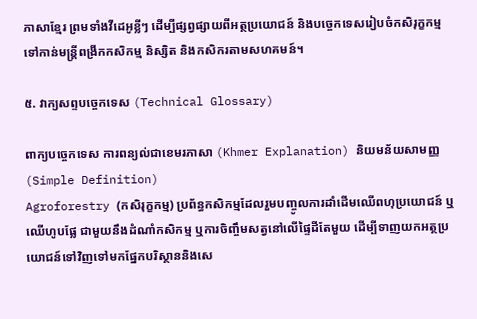ភាសាខ្មែរ ព្រមទាំងវីដេអូខ្លីៗ ដើម្បីផ្សព្វផ្សាយពីអត្ថប្រយោជន៍ និងបច្ចេកទេសរៀបចំកសិរុក្ខកម្ម ទៅកាន់មន្ត្រីពង្រីកកសិកម្ម និស្សិត និងកសិករតាមសហគមន៍។

៥. វាក្យសព្ទបច្ចេកទេស (Technical Glossary)

ពាក្យបច្ចេកទេស ការពន្យល់ជាខេមរភាសា (Khmer Explanation) និយមន័យសាមញ្ញ (Simple Definition)
Agroforestry (កសិរុក្ខកម្ម) ប្រព័ន្ធកសិកម្មដែលរួមបញ្ចូលការដាំដើមឈើពហុប្រយោជន៍ ឬឈើហូបផ្លែ ជាមួយនឹងដំណាំកសិកម្ម ឬការចិញ្ចឹមសត្វនៅលើផ្ទៃដីតែមួយ ដើម្បីទាញយកអត្ថប្រយោជន៍ទៅវិញទៅមកផ្នែកបរិស្ថាននិងសេ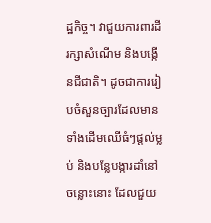ដ្ឋកិច្ច។ វាជួយការពារដី រក្សាសំណើម និងបង្កើនជីជាតិ។ ដូចជាការរៀបចំសួនច្បារដែលមានទាំងដើមឈើធំៗផ្តល់ម្លប់ និងបន្លែបង្ការដាំនៅចន្លោះនោះ ដែលជួយ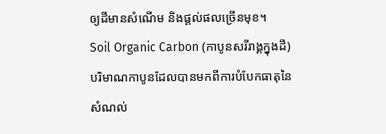ឲ្យដីមានសំណើម និងផ្តល់ផលច្រើនមុខ។
Soil Organic Carbon (កាបូនសរីរាង្គក្នុងដី) បរិមាណកាបូនដែលបានមកពីការបំបែកធាតុនៃសំណល់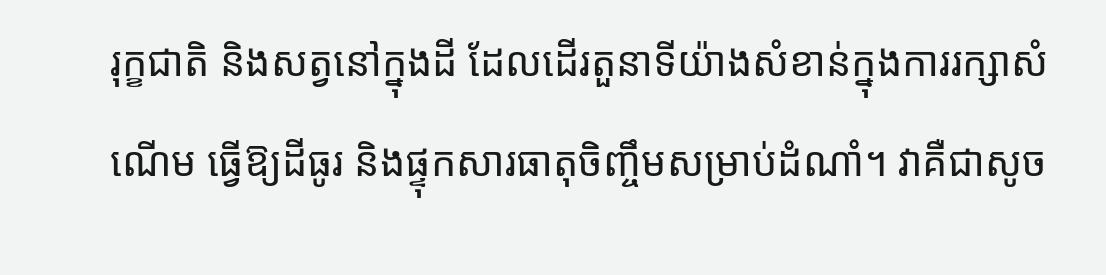រុក្ខជាតិ និងសត្វនៅក្នុងដី ដែលដើរតួនាទីយ៉ាងសំខាន់ក្នុងការរក្សាសំណើម ធ្វើឱ្យដីធូរ និងផ្ទុកសារធាតុចិញ្ចឹមសម្រាប់ដំណាំ។ វាគឺជាសូច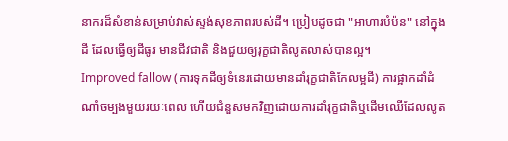នាករដ៏សំខាន់សម្រាប់វាស់ស្ទង់សុខភាពរបស់ដី។ ប្រៀបដូចជា "អាហារបំប៉ន" នៅក្នុងដី ដែលធ្វើឲ្យដីធូរ មានជីវជាតិ និងជួយឲ្យរុក្ខជាតិលូតលាស់បានល្អ។
Improved fallow (ការទុកដីឲ្យទំនេរដោយមានដាំរុក្ខជាតិកែលម្អដី) ការផ្អាកដាំដំណាំចម្បងមួយរយៈពេល ហើយជំនួសមកវិញដោយការដាំរុក្ខជាតិឬដើមឈើដែលលូត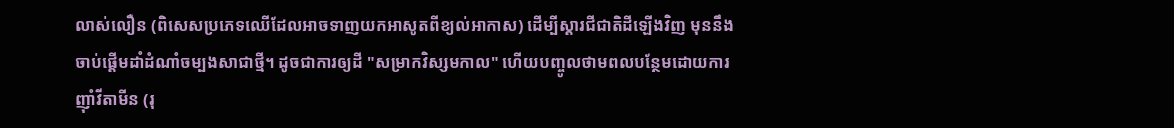លាស់លឿន (ពិសេសប្រភេទឈើដែលអាចទាញយកអាសូតពីខ្យល់អាកាស) ដើម្បីស្តារជីជាតិដីឡើងវិញ មុននឹងចាប់ផ្តើមដាំដំណាំចម្បងសាជាថ្មី។ ដូចជាការឲ្យដី "សម្រាកវិស្សមកាល" ហើយបញ្ចូលថាមពលបន្ថែមដោយការញ៉ាំវីតាមីន (រុ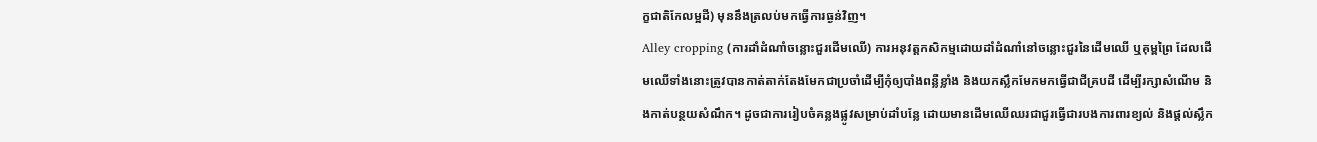ក្ខជាតិកែលម្អដី) មុននឹងត្រលប់មកធ្វើការធ្ងន់វិញ។
Alley cropping (ការដាំដំណាំចន្លោះជួរដើមឈើ) ការអនុវត្តកសិកម្មដោយដាំដំណាំនៅចន្លោះជួរនៃដើមឈើ ឬគុម្ពព្រៃ ដែលដើមឈើទាំងនោះត្រូវបានកាត់តាក់តែងមែកជាប្រចាំដើម្បីកុំឲ្យបាំងពន្លឺខ្លាំង និងយកស្លឹកមែកមកធ្វើជាជីគ្របដី ដើម្បីរក្សាសំណើម និងកាត់បន្ថយសំណឹក។ ដូចជាការរៀបចំគន្លងផ្លូវសម្រាប់ដាំបន្លែ ដោយមានដើមឈើឈរជាជួរធ្វើជារបងការពារខ្យល់ និងផ្តល់ស្លឹក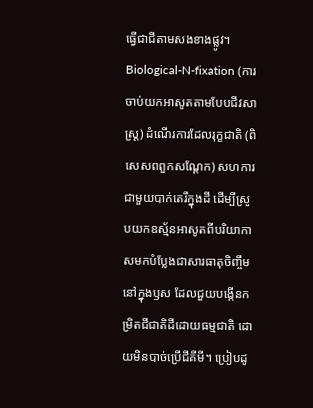ធ្វើជាជីតាមសងខាងផ្លូវ។
Biological-N-fixation (ការចាប់យកអាសូតតាមបែបជីវសាស្ត្រ) ដំណើរការដែលរុក្ខជាតិ (ពិសេសពពួកសណ្តែក) សហការជាមួយបាក់តេរីក្នុងដី ដើម្បីស្រូបយកឧស្ម័នអាសូតពីបរិយាកាសមកបំប្លែងជាសារធាតុចិញ្ចឹមនៅក្នុងឫស ដែលជួយបង្កើនកម្រិតជីជាតិដីដោយធម្មជាតិ ដោយមិនបាច់ប្រើជីគីមី។ ប្រៀបដូ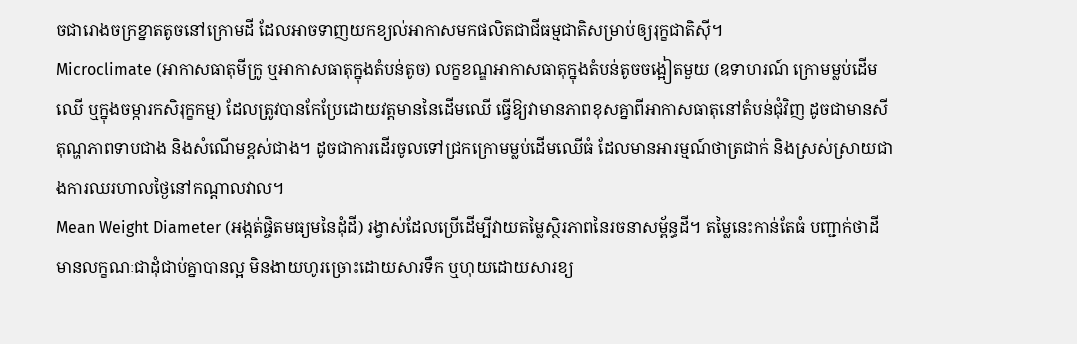ចជារោងចក្រខ្នាតតូចនៅក្រោមដី ដែលអាចទាញយកខ្យល់អាកាសមកផលិតជាជីធម្មជាតិសម្រាប់ឲ្យរុក្ខជាតិស៊ី។
Microclimate (អាកាសធាតុមីក្រូ ឬអាកាសធាតុក្នុងតំបន់តូច) លក្ខខណ្ឌអាកាសធាតុក្នុងតំបន់តូចចង្អៀតមួយ (ឧទាហរណ៍ ក្រោមម្លប់ដើមឈើ ឬក្នុងចម្ការកសិរុក្ខកម្ម) ដែលត្រូវបានកែប្រែដោយវត្តមាននៃដើមឈើ ធ្វើឱ្យវាមានភាពខុសគ្នាពីអាកាសធាតុនៅតំបន់ជុំវិញ ដូចជាមានសីតុណ្ហភាពទាបជាង និងសំណើមខ្ពស់ជាង។ ដូចជាការដើរចូលទៅជ្រកក្រោមម្លប់ដើមឈើធំ ដែលមានអារម្មណ៍ថាត្រជាក់ និងស្រស់ស្រាយជាងការឈរហាលថ្ងៃនៅកណ្តាលវាល។
Mean Weight Diameter (អង្កត់ផ្ចិតមធ្យមនៃដុំដី) រង្វាស់ដែលប្រើដើម្បីវាយតម្លៃស្ថិរភាពនៃរចនាសម្ព័ន្ធដី។ តម្លៃនេះកាន់តែធំ បញ្ជាក់ថាដីមានលក្ខណៈជាដុំជាប់គ្នាបានល្អ មិនងាយហូរច្រោះដោយសារទឹក ឬហុយដោយសារខ្យ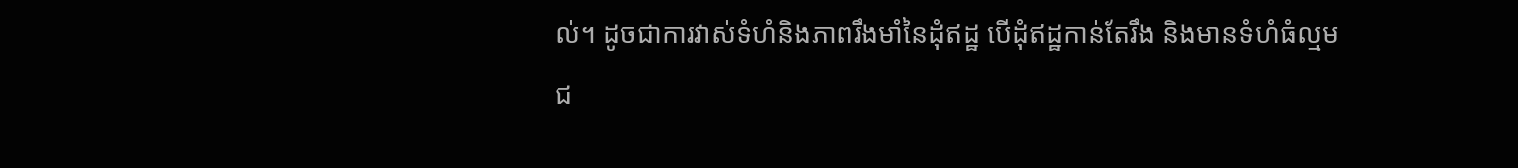ល់។ ដូចជាការវាស់ទំហំនិងភាពរឹងមាំនៃដុំឥដ្ឋ បើដុំឥដ្ឋកាន់តែរឹង និងមានទំហំធំល្មម ជ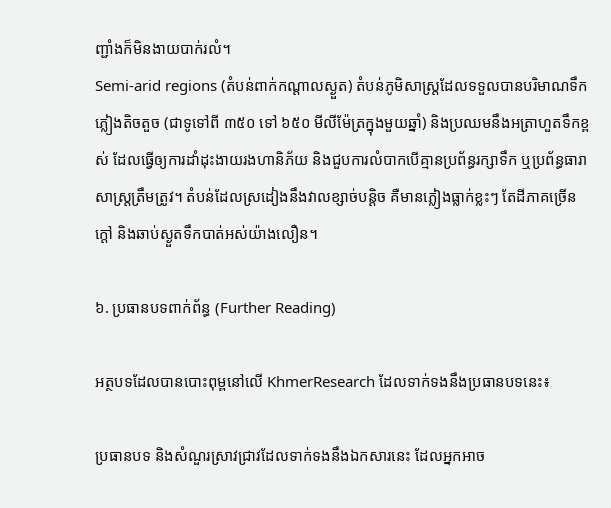ញ្ជាំងក៏មិនងាយបាក់រលំ។
Semi-arid regions (តំបន់ពាក់កណ្តាលស្ងួត) តំបន់ភូមិសាស្ត្រដែលទទួលបានបរិមាណទឹកភ្លៀងតិចតួច (ជាទូទៅពី ៣៥០ ទៅ ៦៥០ មីលីម៉ែត្រក្នុងមួយឆ្នាំ) និងប្រឈមនឹងអត្រាហួតទឹកខ្ពស់ ដែលធ្វើឲ្យការដាំដុះងាយរងហានិភ័យ និងជួបការលំបាកបើគ្មានប្រព័ន្ធរក្សាទឹក ឬប្រព័ន្ធធារាសាស្ត្រត្រឹមត្រូវ។ តំបន់ដែលស្រដៀងនឹងវាលខ្សាច់បន្តិច គឺមានភ្លៀងធ្លាក់ខ្លះៗ តែដីភាគច្រើនក្តៅ និងឆាប់ស្ងួតទឹកបាត់អស់យ៉ាងលឿន។

៦. ប្រធានបទពាក់ព័ន្ធ (Further Reading)

អត្ថបទដែលបានបោះពុម្ពនៅលើ KhmerResearch ដែលទាក់ទងនឹងប្រធានបទនេះ៖

ប្រធានបទ និងសំណួរស្រាវជ្រាវដែលទាក់ទងនឹងឯកសារនេះ ដែលអ្នកអាច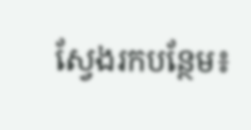ស្វែងរកបន្ថែម៖